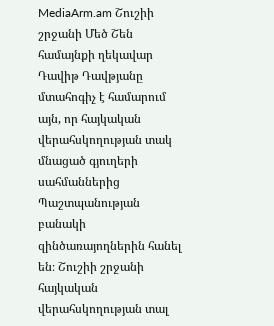MediaArm.am Շուշիի շրջանի Մեծ Շեն համայնքի ղեկավար Դավիթ Դավթյանը մտահոգիչ է համարում այն, որ հայկական վերահսկողության տակ մնացած գյուղերի սահմաններից Պաշտպանության բանակի զինծառայողներին հանել են։ Շուշիի շրջանի հայկական վերահսկողության տալ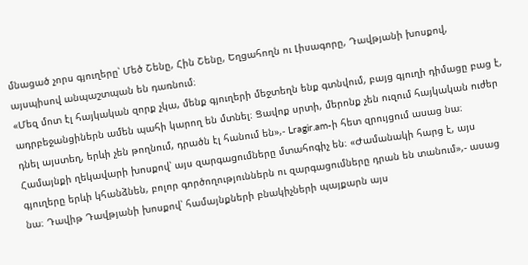մնացած չորս գյուղերը՝ Մեծ Շենը, Հին Շենը, Եղցահողն ու Լիսագորը, Դավթյանի խոսքով, այսպիսով անպաշտպան են դառնում։
«Մեզ մոտ էլ հայկական զորք չկա, մենք գյուղերի մեջտեղն ենք գտնվում, բայց գյուղի դիմացը բաց է, ադրբեջանցիներն ամեն պահի կարող են մտնել։ Ցավոք սրտի, մերոնք չեն ուզում հայկական ուժեր դնել այստեղ, երևի չեն թողնում, դրածն էլ հանում են»,- Lragir.am-ի հետ զրույցում ասաց նա։
Համայնքի ղեկավարի խոսքով՝ այս զարգացումները մտահոգիչ են։ «Ժամանակի հարց է, այս գյուղերը երևի կհանձնեն, բոլոր գործողություններն ու զարգացումները դրան են տանում»,- ասաց նա։ Դավիթ Դավթյանի խոսքով՝ համայնքների բնակիչների պայքարն այս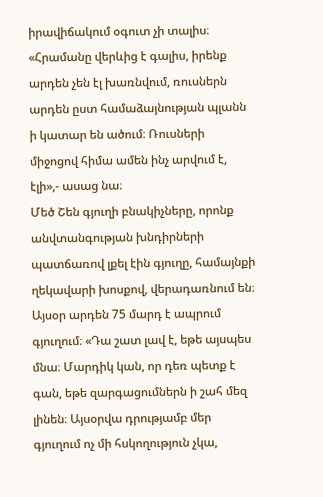իրավիճակում օգուտ չի տալիս։ «Հրամանը վերևից է գալիս, իրենք արդեն չեն էլ խառնվում, ռուսներն արդեն ըստ համաձայնության պլանն ի կատար են ածում։ Ռուսների միջոցով հիմա ամեն ինչ արվում է, էլի»,- ասաց նա։
Մեծ Շեն գյուղի բնակիչները, որոնք անվտանգության խնդիրների պատճառով լքել էին գյուղը, համայնքի ղեկավարի խոսքով, վերադառնում են։ Այսօր արդեն 75 մարդ է ապրում գյուղում։ «Դա շատ լավ է, եթե այսպես մնա։ Մարդիկ կան, որ դեռ պետք է գան, եթե զարգացումներն ի շահ մեզ լինեն։ Այսօրվա դրությամբ մեր գյուղում ոչ մի հսկողություն չկա,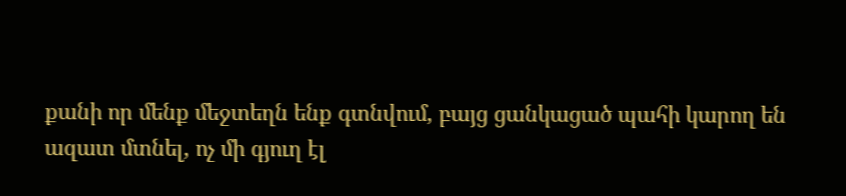քանի որ մենք մեջտեղն ենք գտնվում, բայց ցանկացած պահի կարող են ազատ մտնել, ոչ մի գյուղ էլ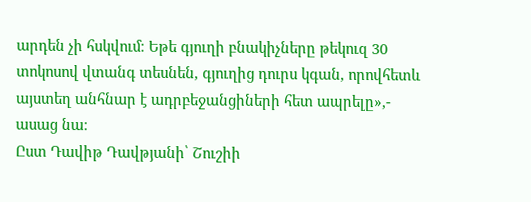արդեն չի հսկվում։ Եթե գյուղի բնակիչները թեկուզ 30 տոկոսով վտանգ տեսնեն, գյուղից դուրս կգան, որովհետև այստեղ անհնար է ադրբեջանցիների հետ ապրելը»,- ասաց նա։
Ըստ Դավիթ Դավթյանի՝ Շուշիի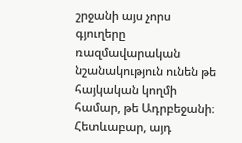շրջանի այս չորս գյուղերը ռազմավարական նշանակություն ունեն թե հայկական կողմի համար, թե Ադրբեջանի։ Հետևաբար, այդ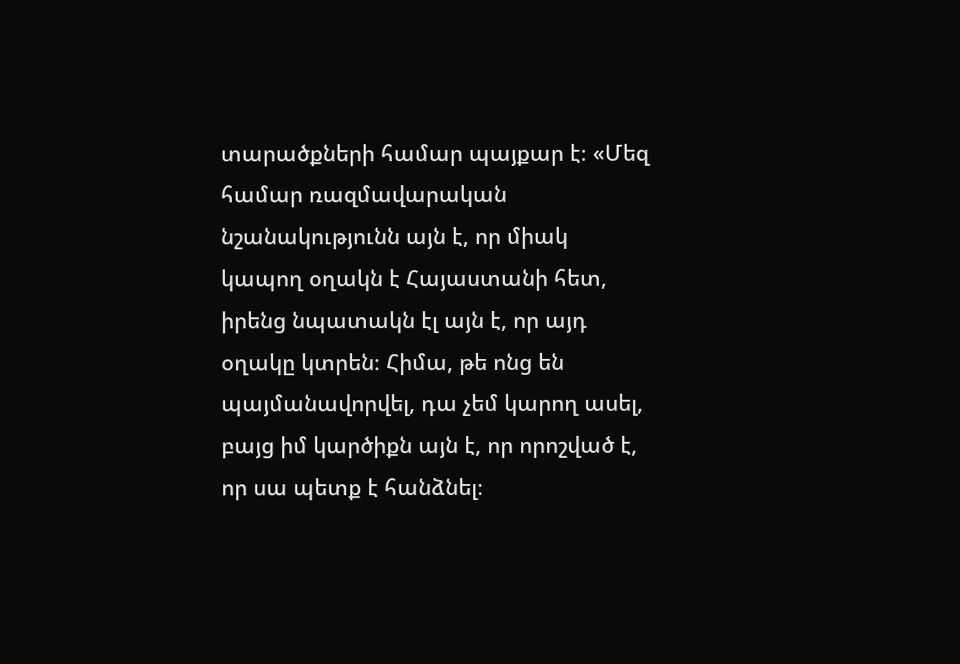տարածքների համար պայքար է։ «Մեզ համար ռազմավարական նշանակությունն այն է, որ միակ կապող օղակն է Հայաստանի հետ, իրենց նպատակն էլ այն է, որ այդ օղակը կտրեն։ Հիմա, թե ոնց են պայմանավորվել, դա չեմ կարող ասել, բայց իմ կարծիքն այն է, որ որոշված է, որ սա պետք է հանձնել։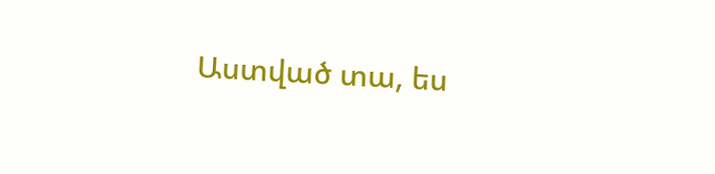Աստված տա, ես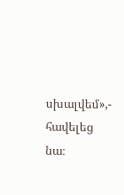սխալվեմ»,- հավելեց նա։